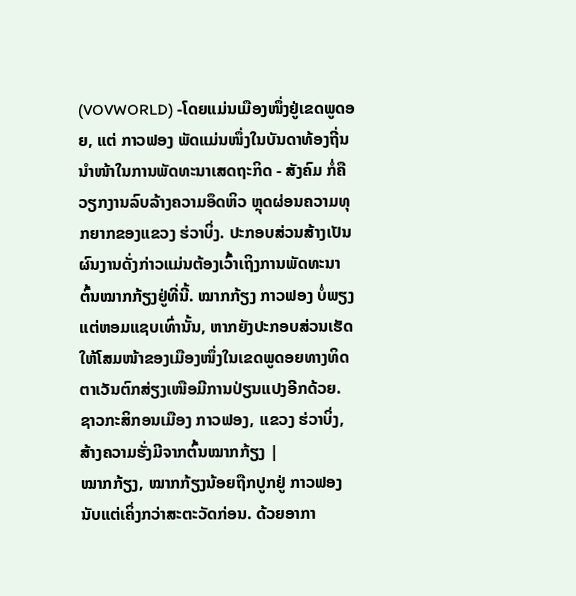(VOVWORLD) -ໂດຍແມ່ນເມືອງໜຶ່ງຢູ່ເຂດພູດອຍ, ແຕ່ ກາວຟອງ ພັດແມ່ນໜຶ່ງໃນບັນດາທ້ອງຖີ່ນນຳໜ້າໃນການພັດທະນາເສດຖະກິດ - ສັງຄົມ ກໍ່ຄືວຽກງານລົບລ້າງຄວາມອຶດຫິວ ຫຼຸດຜ່ອນຄວາມທຸກຍາກຂອງແຂວງ ຮ່ວາບິ່ງ. ປະກອບສ່ວນສ້າງເປັນຜົນງານດັ່ງກ່າວແມ່ນຕ້ອງເວົ້າເຖິງການພັດທະນາຕົ້ນໝາກກ້ຽງຢູ່ທີ່ນີ້. ໝາກກ້ຽງ ກາວຟອງ ບໍ່ພຽງແຕ່ຫອມແຊບເທົ່ານັ້ນ, ຫາກຍັງປະກອບສ່ວນເຮັດໃຫ້ໂສມໜ້າຂອງເມືອງໜຶ່ງໃນເຂດພູດອຍທາງທິດຕາເວັນຕົກສ່ຽງເໜືອມີການປ່ຽນແປງອີກດ້ວຍ.
ຊາວກະສິກອນເມືອງ ກາວຟອງ, ແຂວງ ຮ່ວາບິ່ງ, ສ້າງຄວາມຮັ່ງມີຈາກຕົ້ນໝາກກ້ຽງ |
ໝາກກ້ຽງ, ໝາກກ້ຽງນ້ອຍຖືກປູກຢູ່ ກາວຟອງນັບແຕ່ເຄິ່ງກວ່າສະຕະວັດກ່ອນ. ດ້ວຍອາກາ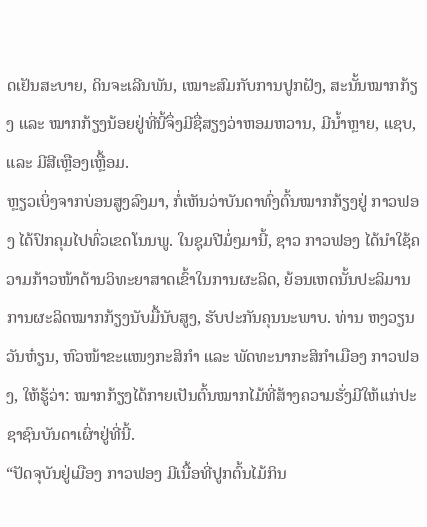ດເຢັນສະບາຍ, ດິນຈະເລີນພັນ, ເໝາະສົມກັບການປູກຝັງ, ສະນັ້ນໝາກກ້ຽງ ແລະ ໝາກກ້ຽງນ້ອຍຢູ່ທີ່ນີ້ຈຶ່ງມີຊື່ສຽງວ່າຫອມຫວານ, ມີນ້ຳຫຼາຍ, ແຊບ, ແລະ ມີສີເຫຼືອງເຫຼື້ອມ.
ຫຼຽວເບິ່ງຈາກບ່ອນສູງລົງມາ, ກໍ່ເຫັນວ່າບັນດາທົ່ງຕົ້ນໝາກກ້ຽງຢູ່ ກາວຟອງ ໄດ້ປົກຄຸມໄປທົ່ວເຂດໂນນພູ. ໃນຊຸມປີມໍ່ໆມານີ້, ຊາວ ກາວຟອງ ໄດ້ນຳໃຊ້ຄວາມກ້າວໜ້າດ້ານວິທະຍາສາດເຂົ້າໃນການຜະລິດ, ຍ້ອນເຫດນັ້ນປະລິມານການຜະລິດໝາກກ້ຽງນັບມື້ນັບສູງ, ຮັບປະກັນຄຸນນະພາບ. ທ່ານ ຫງວຽນວັນຫ໋ຽນ, ຫົວໜ້າຂະແໜງກະສິກຳ ແລະ ພັດທະນາກະສິກຳເມືອງ ກາວຟອງ, ໃຫ້ຮູ້ວ່າ: ໝາກກ້ຽງໄດ້ກາຍເປັນຕົ້ນໝາກໄມ້ທີ່ສ້າງຄວາມຮັ່ງມີໃຫ້ແກ່ປະຊາຊົນບັນດາເຜົ່າຢູ່ທີ່ນີ້.
“ປັດຈຸບັນຢູ່ເມືອງ ກາວຟອງ ມີເນື້ອທີ່ປູກຕົ້ນໄມ້ກິນ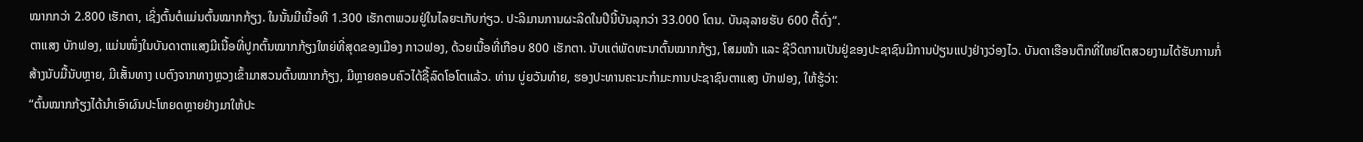ໝາກກວ່າ 2.800 ເຮັກຕາ, ເຊິ່ງຕົ້ນຕໍແມ່ນຕົ້ນໝາກກ້ຽງ. ໃນນັ້ນມີເນື້ອທີ 1.300 ເຮັກຕາພວມຢູ່ໃນໄລຍະເກັບກ່ຽວ. ປະລິມານການຜະລິດໃນປີນີ້ບັນລຸກວ່າ 33.000 ໂຕນ. ບັນລຸລາຍຮັບ 600 ຕື້ດົ່ງ“.
ຕາແສງ ບັກຟອງ, ແມ່ນໜຶ່ງໃນບັນດາຕາແສງມີເນື້ອທີ່ປູກຕົ້ນໝາກກ້ຽງໃຫຍ່ທີ່ສຸດຂອງເມືອງ ກາວຟອງ, ດ້ວຍເນື້ອທີ່ເກືອບ 800 ເຮັກຕາ. ນັບແຕ່ພັດທະນາຕົ້ນໝາກກ້ຽງ, ໂສມໜ້າ ແລະ ຊີວິດການເປັນຢູ່ຂອງປະຊາຊົນມີການປ່ຽນແປງຢ່າງວ່ອງໄວ. ບັນດາເຮືອນຕຶກທີ່ໃຫຍ່ໂຕສວຍງາມໄດ້ຮັບການກໍ່ສ້າງນັບມື້ນັບຫຼາຍ, ມີເສັ້ນທາງ ເບຕົງຈາກທາງຫຼວງເຂົ້າມາສວນຕົ້ນໝາກກ້ຽງ, ມີຫຼາຍຄອບຄົວໄດ້ຊື້ລົດໂອໂຕແລ້ວ. ທ່ານ ບູ່ຍວັນທ໋າຍ, ຮອງປະທານຄະນະກຳມະການປະຊາຊົນຕາແສງ ບັກຟອງ, ໃຫ້ຮູ້ວ່າ:
“ຕົ້ນໝາກກ້ຽງໄດ້ນຳເອົາຜົນປະໂຫຍດຫຼາຍຢ່າງມາໃຫ້ປະ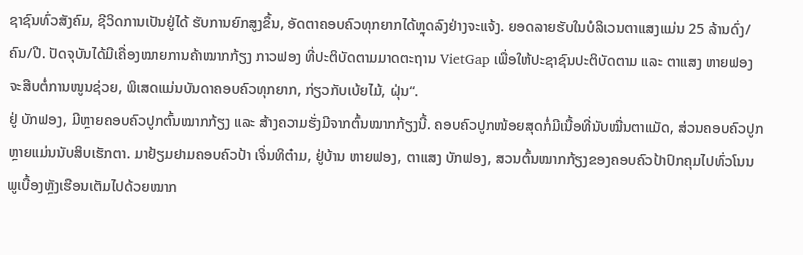ຊາຊົນທົ່ວສັງຄົມ, ຊີວິດການເປັນຢູ່ໄດ້ ຮັບການຍົກສູງຂຶ້ນ, ອັດຕາຄອບຄົວທຸກຍາກໄດ້ຫຼຸດລົງຢ່າງຈະແຈ້ງ. ຍອດລາຍຮັບໃນບໍລິເວນຕາແສງແມ່ນ 25 ລ້ານດົ່ງ/ຄົນ/ປີ. ປັດຈຸບັນໄດ້ມີເຄື່ອງໝາຍການຄ້າໝາກກ້ຽງ ກາວຟອງ ທີ່ປະຕິບັດຕາມມາດຕະຖານ VietGap ເພື່ອໃຫ້ປະຊາຊົນປະຕິບັດຕາມ ແລະ ຕາແສງ ຫາຍຟອງ ຈະສືບຕໍ່ການໜູນຊ່ວຍ, ພິເສດແມ່ນບັນດາຄອບຄົວທຸກຍາກ, ກ່ຽວກັບເບ້ຍໄມ້, ຝຸ່ນ“.
ຢູ່ ບັກຟອງ, ມີຫຼາຍຄອບຄົວປູກຕົ້ນໝາກກ້ຽງ ແລະ ສ້າງຄວາມຮັ່ງມີຈາກຕົ້ນໝາກກ້ຽງນີ້. ຄອບຄົວປູກໜ້ອຍສຸດກໍ່ມີເນື້ອທີ່ນັບໝື່ນຕາແມັດ, ສ່ວນຄອບຄົວປູກຫຼາຍແມ່ນນັບສິບເຮັກຕາ. ມາຢ້ຽມຢາມຄອບຄົວປ້າ ເຈິ່ນທິຕ໋າມ, ຢູ່ບ້ານ ຫາຍຟອງ, ຕາແສງ ບັກຟອງ, ສວນຕົ້ນໝາກກ້ຽງຂອງຄອບຄົວປ້າປົກຄຸມໄປທົ່ວໂນນພູເບື້ອງຫຼັງເຮືອນເຕັມໄປດ້ວຍໝາກ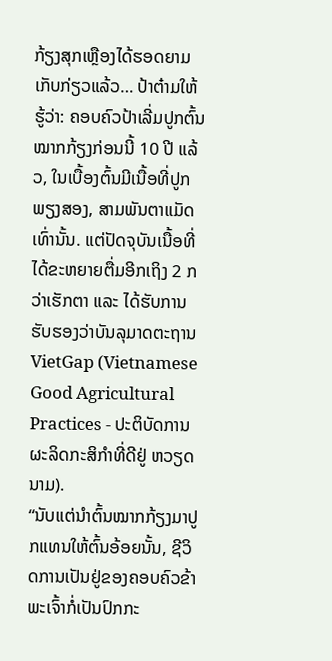ກ້ຽງສຸກເຫຼືອງໄດ້ຮອດຍາມເກັບກ່ຽວແລ້ວ… ປ້າຕ໋າມໃຫ້ຮູ້ວ່າ: ຄອບຄົວປ້າເລີ່ມປູກຕົ້ນໝາກກ້ຽງກ່ອນນີ້ 10 ປີ ແລ້ວ, ໃນເບື້ອງຕົ້ນມີເນື້ອທີ່ປູກພຽງສອງ, ສາມພັນຕາແມັດເທົ່ານັ້ນ. ແຕ່ປັດຈຸບັນເນື້ອທີ່ໄດ້ຂະຫຍາຍຕື່ມອີກເຖິງ 2 ກວ່າເຮັກຕາ ແລະ ໄດ້ຮັບການຮັບຮອງວ່າບັນລຸມາດຕະຖານ VietGap (Vietnamese Good Agricultural Practices - ປະຕິບັດການຜະລິດກະສິກຳທີ່ດີຢູ່ ຫວຽດນາມ).
“ນັບແຕ່ນຳຕົ້ນໝາກກ້ຽງມາປູກແທນໃຫ້ຕົ້ນອ້ອຍນັ້ນ, ຊີວິດການເປັນຢູ່ຂອງຄອບຄົວຂ້າພະເຈົ້າກໍ່ເປັນປົກກະ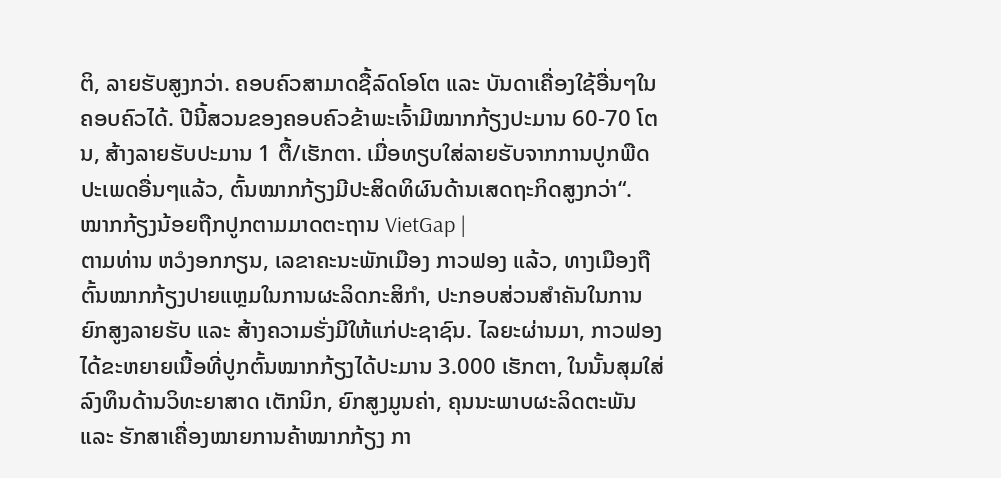ຕິ, ລາຍຮັບສູງກວ່າ. ຄອບຄົວສາມາດຊື້ລົດໂອໂຕ ແລະ ບັນດາເຄື່ອງໃຊ້ອື່ນໆໃນຄອບຄົວໄດ້. ປີນີ້ສວນຂອງຄອບຄົວຂ້າພະເຈົ້າມີໝາກກ້ຽງປະມານ 60-70 ໂຕນ, ສ້າງລາຍຮັບປະມານ 1 ຕື້/ເຮັກຕາ. ເມື່ອທຽບໃສ່ລາຍຮັບຈາກການປູກພືດປະເພດອື່ນໆແລ້ວ, ຕົ້ນໝາກກ້ຽງມີປະສິດທິຜົນດ້ານເສດຖະກິດສູງກວ່າ“.
ໝາກກ້ຽງນ້ອຍຖືກປູກຕາມມາດຕະຖານ VietGap |
ຕາມທ່ານ ຫວໍງອກກຽນ, ເລຂາຄະນະພັກເມືອງ ກາວຟອງ ແລ້ວ, ທາງເມືອງຖືຕົ້ນໝາກກ້ຽງປາຍແຫຼມໃນການຜະລິດກະສິກຳ, ປະກອບສ່ວນສຳຄັນໃນການຍົກສູງລາຍຮັບ ແລະ ສ້າງຄວາມຮັ່ງມີໃຫ້ແກ່ປະຊາຊົນ. ໄລຍະຜ່ານມາ, ກາວຟອງ ໄດ້ຂະຫຍາຍເນື້ອທີ່ປູກຕົ້ນໝາກກ້ຽງໄດ້ປະມານ 3.000 ເຮັກຕາ, ໃນນັ້ນສຸມໃສ່ລົງທຶນດ້ານວິທະຍາສາດ ເຕັກນິກ, ຍົກສູງມູນຄ່າ, ຄຸນນະພາບຜະລິດຕະພັນ ແລະ ຮັກສາເຄື່ອງໝາຍການຄ້າໝາກກ້ຽງ ກາ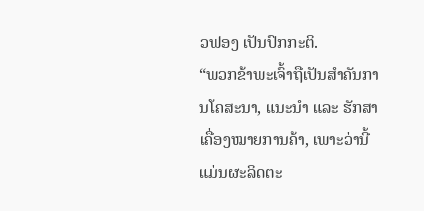ວຟອງ ເປັນປົກກະຕິ.
“ພວກຂ້າພະເຈົ້າຖືເປັນສຳຄັນການໂຄສະນາ, ແນະນຳ ແລະ ຮັກສາເຄື່ອງໝາຍການຄ້າ, ເພາະວ່ານີ້ແມ່ນຜະລິດຕະ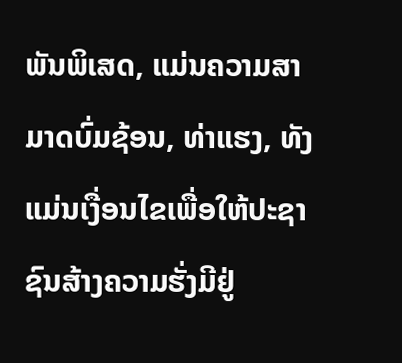ພັນພິເສດ, ແມ່ນຄວາມສາມາດບົ່ມຊ້ອນ, ທ່າແຮງ, ທັງແມ່ນເງື່ອນໄຂເພື່ອໃຫ້ປະຊາຊົນສ້າງຄວາມຮັ່ງມີຢູ່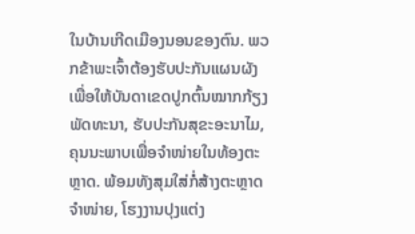ໃນບ້ານເກີດເມືອງນອນຂອງຕົນ. ພວກຂ້າພະເຈົ້າຕ້ອງຮັບປະກັນແຜນຜັງເພື່ອໃຫ້ບັນດາເຂດປູກຕົ້ນໝາກກ້ຽງພັດທະນາ, ຮັບປະກັນສຸຂະອະນາໄມ, ຄຸນນະພາບເພື່ອຈຳໜ່າຍໃນທ້ອງຕະຫຼາດ. ພ້ອມທັງສຸມໃສ່ກໍ່ສ້າງຕະຫຼາດຈຳໜ່າຍ, ໂຮງງານປຸງແຕ່ງ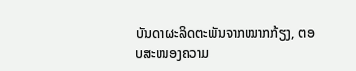ບັນດາຜະລິດຕະພັນຈາກໝາກກ້ຽງ, ຕອບສະໜອງຄວາມ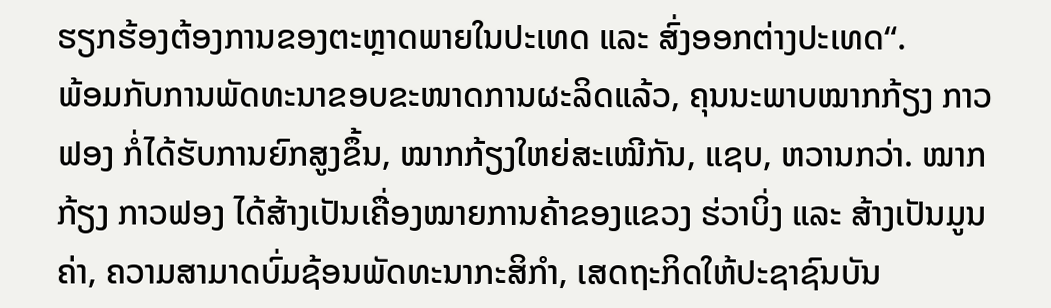ຮຽກຮ້ອງຕ້ອງການຂອງຕະຫຼາດພາຍໃນປະເທດ ແລະ ສົ່ງອອກຕ່າງປະເທດ“.
ພ້ອມກັບການພັດທະນາຂອບຂະໜາດການຜະລິດແລ້ວ, ຄຸນນະພາບໝາກກ້ຽງ ກາວຟອງ ກໍ່ໄດ້ຮັບການຍົກສູງຂຶ້ນ, ໝາກກ້ຽງໃຫຍ່ສະເໝີກັນ, ແຊບ, ຫວານກວ່າ. ໝາກກ້ຽງ ກາວຟອງ ໄດ້ສ້າງເປັນເຄື່ອງໝາຍການຄ້າຂອງແຂວງ ຮ່ວາບິ່ງ ແລະ ສ້າງເປັນມູນຄ່າ, ຄວາມສາມາດບົ່ມຊ້ອນພັດທະນາກະສິກຳ, ເສດຖະກິດໃຫ້ປະຊາຊົນບັນ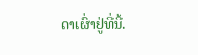ດາເຜົ່າຢູ່ທີ່ນີ້.